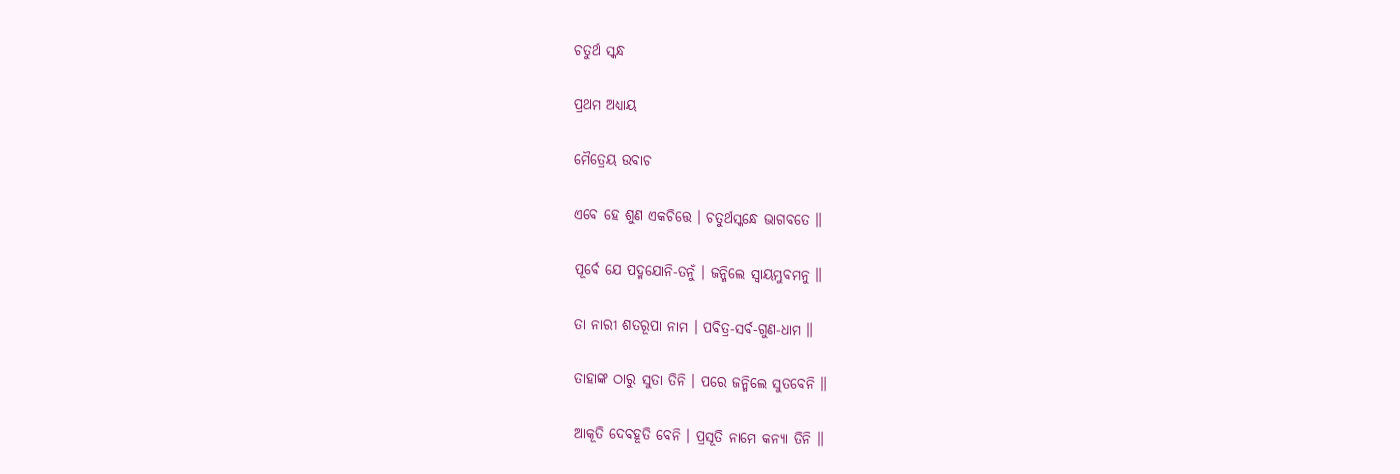ଚତୁର୍ଥ ସ୍କନ୍ଧ

ପ୍ରଥମ ଅଧ୍ୟାୟ

ମୈତ୍ରେୟ ଉବାଚ

ଏବେ ହେ ଶୁଣ ଏକଚିତ୍ତେ । ଚତୁର୍ଥସ୍କନ୍ଧେ ଭାଗବତେ ॥

ପୂର୍ବେ ଯେ ପଦ୍ମଯୋନି-ତନୁଁ । ଜନ୍ମିଲେ ସ୍ୱାୟମ୍ଭୁବମନୁ ॥

ତା ନାରୀ ଶତରୂପା ନାମ । ପବିତ୍ର-ସର୍ବ-ଗୁଣ-ଧାମ ॥

ତାହାଙ୍କ ଠାରୁ ସୁତା ତିନି । ପରେ ଜନ୍ମିଲେ ସୁତବେନି ॥

ଆକୂତି ଦେବହୂତି ବେନି । ପ୍ରସୂତି ନାମେ କନ୍ୟା ତିନି ॥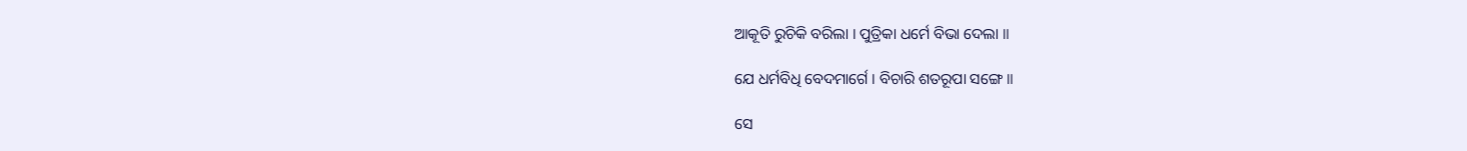ଆକୂତି ରୁଚିକି ବରିଲା । ପୁତ୍ରିକା ଧର୍ମେ ବିଭା ଦେଲା ॥

ଯେ ଧର୍ମବିଧି ବେଦମାର୍ଗେ । ବିଚାରି ଶତରୂପା ସଙ୍ଗେ ॥

ସେ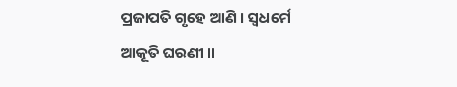ପ୍ରଜାପତି ଗୃହେ ଆଣି । ସ୍ୱଧର୍ମେ ଆକୂତି ଘରଣୀ ॥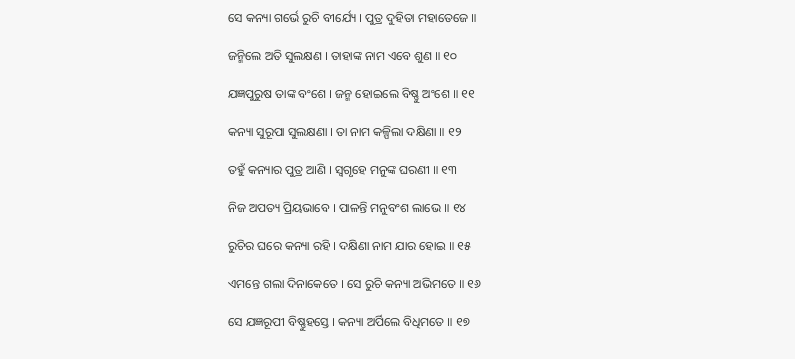ସେ କନ୍ୟା ଗର୍ଭେ ରୁଚି ବୀର୍ଯ୍ୟେ । ପୁତ୍ର ଦୁହିତା ମହାତେଜେ ॥

ଜନ୍ମିଲେ ଅତି ସୁଲକ୍ଷଣ । ତାହାଙ୍କ ନାମ ଏବେ ଶୁଣ ॥ ୧୦

ଯଜ୍ଞପୁରୁଷ ତାଙ୍କ ବଂଶେ । ଜନ୍ମ ହୋଇଲେ ବିଷ୍ଣୁ ଅଂଶେ ॥ ୧୧

କନ୍ୟା ସୁରୂପା ସୁଲକ୍ଷଣା । ତା ନାମ କଳ୍ପିଲା ଦକ୍ଷିଣା ॥ ୧୨

ତହୁଁ କନ୍ୟାର ପୁତ୍ର ଆଣି । ସ୍ୱଗୃହେ ମନୁଙ୍କ ଘରଣୀ ॥ ୧୩

ନିଜ ଅପତ୍ୟ ପ୍ରିୟଭାବେ । ପାଳନ୍ତି ମନୁବଂଶ ଲାଭେ ॥ ୧୪

ରୁଚିର ଘରେ କନ୍ୟା ରହି । ଦକ୍ଷିଣା ନାମ ଯାର ହୋଇ ॥ ୧୫

ଏମନ୍ତେ ଗଲା ଦିନାକେତେ । ସେ ରୁଚି କନ୍ୟା ଅଭିମତେ ॥ ୧୬

ସେ ଯଜ୍ଞରୂପୀ ବିଷ୍ଣୁହସ୍ତେ । କନ୍ୟା ଅର୍ପିଲେ ବିଧିମତେ ॥ ୧୭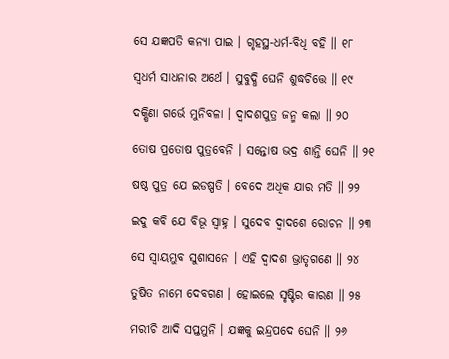ସେ ଯଜ୍ଞପତି କନ୍ୟା ପାଇ । ଗୃହସ୍ଥ-ଧର୍ମ-ବିଧି ବହି ॥ ୧୮

ସ୍ୱଧର୍ମ ସାଧନାର ଅର୍ଥେ । ସୁବୁଦ୍ଧି ଘେନି ଶୁଦ୍ଧଚିତ୍ତେ ॥ ୧୯

ଦକ୍ଷିଣା ଗର୍ଭେ ମୁନିବଳା । ଦ୍ୱାଦଶପୁତ୍ର ଜନ୍ମ କଲା ॥ ୨୦

ତୋଷ ପ୍ରତୋଷ ପୁତ୍ରବେନି । ସନ୍ତୋଷ ଭଦ୍ର ଶାନ୍ତି ଘେନି ॥ ୨୧

ଷଷ୍ଠ ପୁତ୍ର ଯେ ଇଡଷ୍ପତି । ବେଦେ ଅଧିକ ଯାର ମତି ॥ ୨୨

ଇଦୁ କବି ଯେ ବିଭୂ ସ୍ୱାହ୍ନ । ସୁଦେବ ଦ୍ୱାଦଶେ ରୋଚନ ॥ ୨୩

ସେ ସ୍ୱାୟମ୍ଭୁବ ସୁଶାସନେ । ଏହି ଦ୍ୱାଦଶ ଭ୍ରାତୃଗଣେ ॥ ୨୪

ତୁଷିତ ନାମେ ଦେବଗଣ । ହୋଇଲେ ସୃଷ୍ଟିର କାରଣ ॥ ୨୫

ମରୀଚି ଆଦି ସପ୍ତମୁନି । ଯଜ୍ଞକୁ ଇନ୍ଦ୍ରପଦେ ଘେନି ॥ ୨୬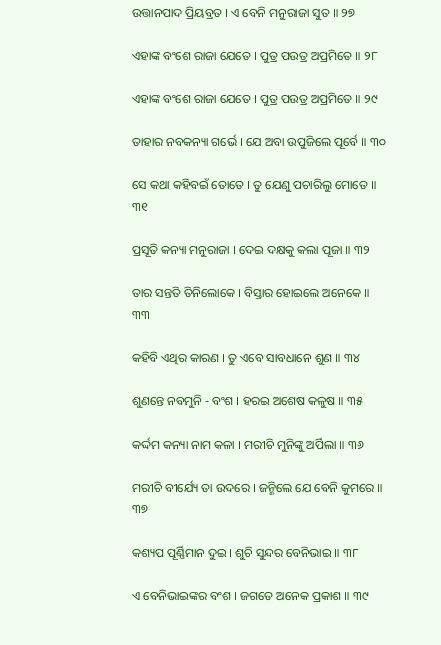ଉତ୍ତାନପାଦ ପ୍ରିୟବ୍ରତ । ଏ ବେନି ମନୁରାଜା ସୁତ ॥ ୨୭

ଏହାଙ୍କ ବଂଶେ ରାଜା ଯେତେ । ପୁତ୍ର ପଉତ୍ର ଅପ୍ରମିତେ ॥ ୨୮

ଏହାଙ୍କ ବଂଶେ ରାଜା ଯେତେ । ପୁତ୍ର ପଉତ୍ର ଅପ୍ରମିତେ ॥ ୨୯

ତାହାର ନବକନ୍ୟା ଗର୍ଭେ । ଯେ ଅବା ଉପୁଜିଲେ ପୂର୍ବେ ॥ ୩୦

ସେ କଥା କହିବଇଁ ତୋତେ । ତୁ ଯେଣୁ ପଚାରିଲୁ ମୋତେ ॥ ୩୧

ପ୍ରସୂତି କନ୍ୟା ମନୁରାଜା । ଦେଇ ଦକ୍ଷକୁ କଲା ପୂଜା ॥ ୩୨

ତାର ସନ୍ତତି ତିନିଲୋକେ । ବିସ୍ତାର ହୋଇଲେ ଅନେକେ ॥ ୩୩

କହିବି ଏଥିର କାରଣ । ତୁ ଏବେ ସାବଧାନେ ଶୁଣ ॥ ୩୪

ଶୁଣନ୍ତେ ନବମୁନି - ବଂଶ । ହରଇ ଅଶେଷ କଳୁଷ ॥ ୩୫

କର୍ଦ୍ଦମ କନ୍ୟା ନାମ କଳା । ମରୀଚି ମୁନିଙ୍କୁ ଅର୍ପିଲା ॥ ୩୬

ମରୀଚି ବୀର୍ଯ୍ୟେ ତା ଉଦରେ । ଜନ୍ମିଲେ ଯେ ବେନି କୁମରେ ॥ ୩୭

କଶ୍ୟପ ପୂର୍ଣ୍ଣିମାନ ଦୁଇ । ଶୁଚି ସୁନ୍ଦର ବେନିଭାଇ ॥ ୩୮

ଏ ବେନିଭାଇଙ୍କର ବଂଶ । ଜଗତେ ଅନେକ ପ୍ରକାଶ ॥ ୩୯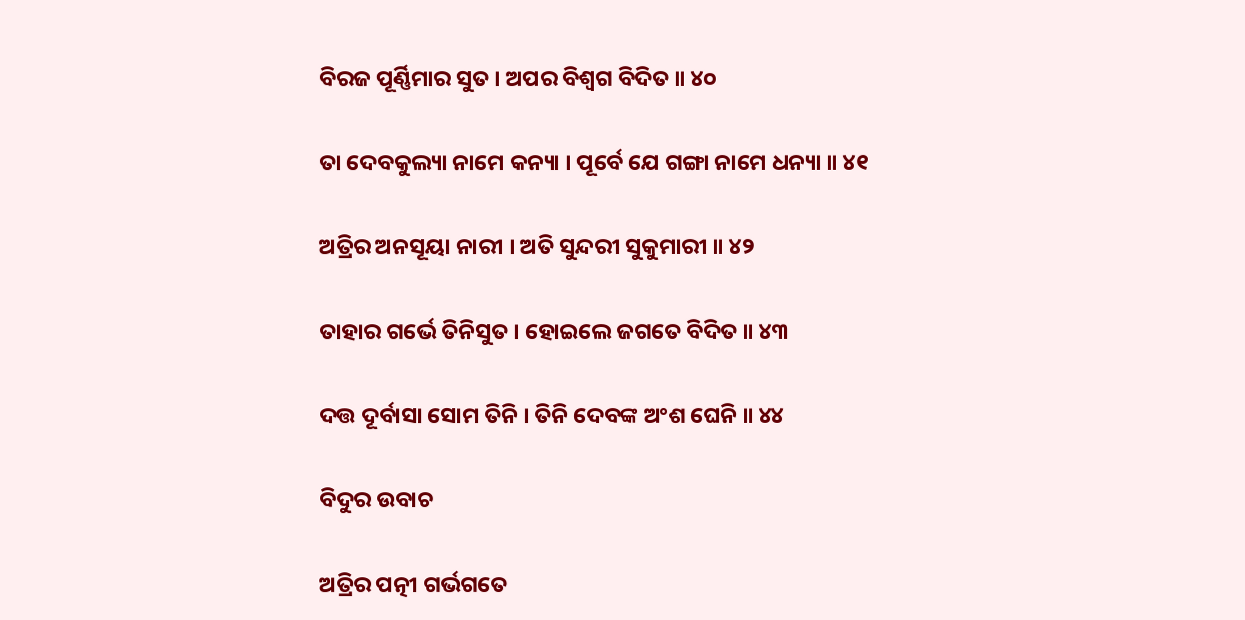ବିରଜ ପୂର୍ଣ୍ଣିମାର ସୁତ । ଅପର ବିଶ୍ୱଗ ବିଦିତ ॥ ୪୦

ତା ଦେବକୁଲ୍ୟା ନାମେ କନ୍ୟା । ପୂର୍ବେ ଯେ ଗଙ୍ଗା ନାମେ ଧନ୍ୟା ॥ ୪୧

ଅତ୍ରିର ଅନସୂୟା ନାରୀ । ଅତି ସୁନ୍ଦରୀ ସୁକୁମାରୀ ॥ ୪୨

ତାହାର ଗର୍ଭେ ତିନିସୁତ । ହୋଇଲେ ଜଗତେ ବିଦିତ ॥ ୪୩

ଦତ୍ତ ଦୂର୍ବାସା ସୋମ ତିନି । ତିନି ଦେବଙ୍କ ଅଂଶ ଘେନି ॥ ୪୪

ବିଦୁର ଉବାଚ

ଅତ୍ରିର ପତ୍ନୀ ଗର୍ଭଗତେ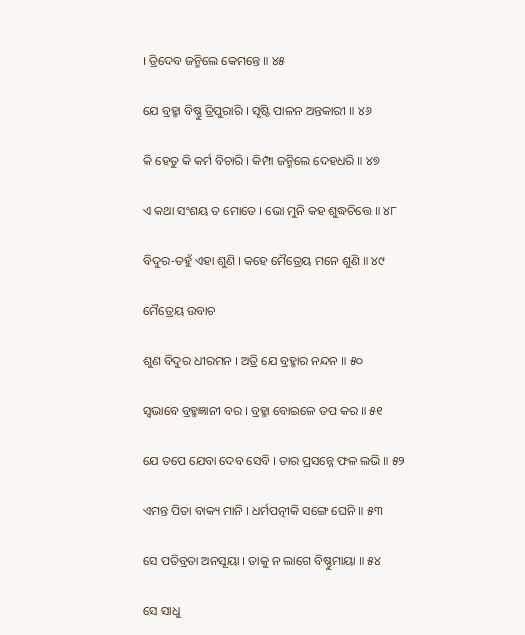। ତ୍ରିଦେବ ଜନ୍ମିଲେ କେମନ୍ତେ ॥ ୪୫

ଯେ ବ୍ରହ୍ମା ବିଷ୍ଣୁ ତ୍ରିପୁରାରି । ସୃଷ୍ଟି ପାଳନ ଅନ୍ତକାରୀ ॥ ୪୬

କି ହେତୁ କି କର୍ମ ବିଚାରି । କିମ୍ପା ଜନ୍ମିଲେ ଦେହଧରି ॥ ୪୭

ଏ କଥା ସଂଶୟ ତ ମୋତେ । ଭୋ ମୁନି କହ ଶୁଦ୍ଧଚିତ୍ତେ ॥ ୪୮

ବିଦୁର-ତହୁଁ ଏହା ଶୁଣି । କହେ ମୈତ୍ରେୟ ମନେ ଶୁଣି ॥ ୪୯

ମୈତ୍ରେୟ ଉବାଚ

ଶୁଣ ବିଦୁର ଧୀରମନ । ଅତ୍ରି ଯେ ବ୍ରହ୍ମାର ନନ୍ଦନ ॥ ୫୦

ସ୍ୱଭାବେ ବ୍ରହ୍ମଜ୍ଞାନୀ ବର । ବ୍ରହ୍ମା ବୋଇଳେ ତପ କର ॥ ୫୧

ଯେ ତପେ ଯେବା ଦେବ ସେବି । ତାର ପ୍ରସନ୍ନେ ଫଳ ଲଭି ॥ ୫୨

ଏମନ୍ତ ପିତା ବାକ୍ୟ ମାନି । ଧର୍ମପତ୍ନୀକି ସଙ୍ଗେ ଘେନି ॥ ୫୩

ସେ ପତିବ୍ରତା ଅନସୂୟା । ତାକୁ ନ ଲାଗେ ବିଷ୍ଣୁମାୟା ॥ ୫୪

ସେ ସାଧୁ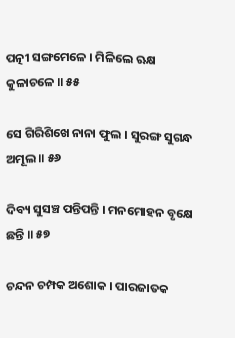ପତ୍ନୀ ସଙ୍ଗମେଳେ । ମିଳିଲେ ଋକ୍ଷ କୁଳାଚଳେ ॥ ୫୫

ସେ ଗିରିଶିଖେ ନାନା ଫୁଲ । ସୁରଙ୍ଗ ସୁଗନ୍ଧ ଅମୂଲ ॥ ୫୬

ଦିବ୍ୟ ସୁସଞ୍ଚ ପନ୍ତିପନ୍ତି । ମନମୋହନ ବୃକ୍ଷେ ଛନ୍ତି ॥ ୫୭

ଚନ୍ଦନ ଚମ୍ପକ ଅଶୋକ । ପାରଜାତକ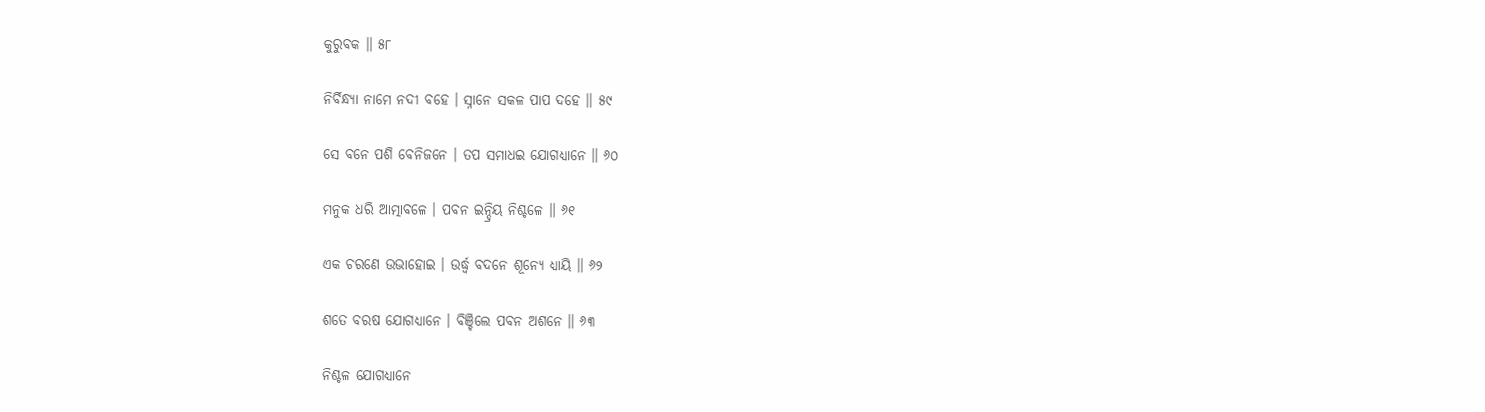କୁରୁବକ ॥ ୫୮

ନିର୍ବିନ୍ଧ୍ୟା ନାମେ ନଦୀ ବହେ । ସ୍ନାନେ ସକଳ ପାପ ଦହେ ॥ ୫୯

ସେ ବନେ ପଶି ବେନିଜନେ । ତପ ସମାଧଇ ଯୋଗଧ୍ୟାନେ ॥ ୬୦

ମନୁକ ଧରି ଆତ୍ମାବଳେ । ପବନ ଇନ୍ଦ୍ରିୟ ନିଶ୍ଚଳେ ॥ ୬୧

ଏକ ଚରଣେ ଉଭାହୋଇ । ଉର୍ଦ୍ଧ୍ୱ ବଦନେ ଶୂନ୍ୟେ ଧ୍ୟାୟି ॥ ୬୨

ଶତେ ବରଷ ଯୋଗଧ୍ୟାନେ । ବିଞ୍ଚିଲେ ପବନ ଅଶନେ ॥ ୬୩

ନିଶ୍ଚଳ ଯୋଗଧ୍ୟାନେ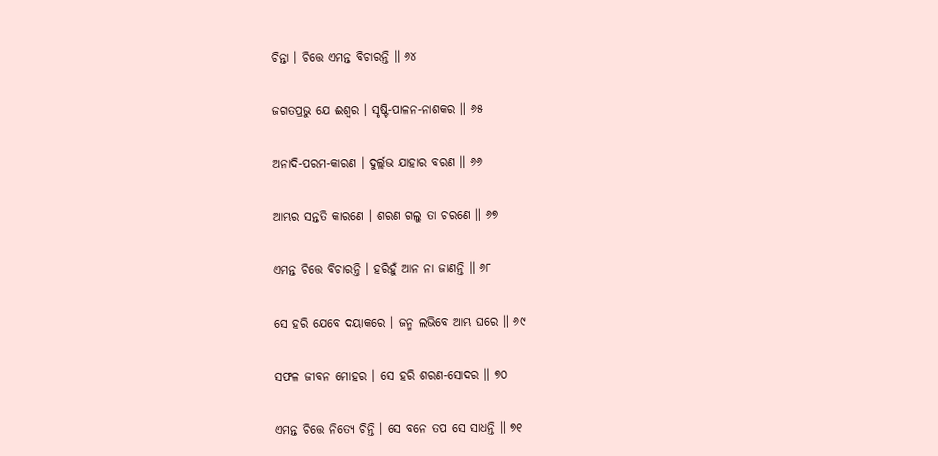ଚିନ୍ତା । ଚିତ୍ତେ ଏମନ୍ତ ବିଚାରନ୍ତି ॥ ୬୪

ଜଗତପ୍ରଭୁ ଯେ ଈଶ୍ୱର । ସୃଷ୍ଟି-ପାଳନ-ନାଶକର ॥ ୬୫

ଅନାଦି-ପରମ-କାରଣ । ଦୁର୍ଲ୍ଲଭ ଯାହାର ବରଣ ॥ ୬୬

ଆମ୍ଭର ସନ୍ତତି କାରଣେ । ଶରଣ ଗଲୁ ତା ଚରଣେ ॥ ୬୭

ଏମନ୍ତ ଚିତ୍ତେ ବିଚାରନ୍ତି । ହରିହୁଁ ଆନ ନା ଜାଣନ୍ତି ॥ ୬୮

ସେ ହରି ଯେବେ ଦୟାକରେ । ଜନ୍ମ ଲଭିବେ ଆମ୍ଭ ଘରେ ॥ ୬୯

ସଫଳ ଜୀବନ ମୋହର । ସେ ହରି ଶରଣ-ସୋଦର ॥ ୭୦

ଏମନ୍ତ ଚିତ୍ତେ ନିତ୍ୟେ ଚିନ୍ତି । ସେ ବନେ ତପ ସେ ସାଧନ୍ତି ॥ ୭୧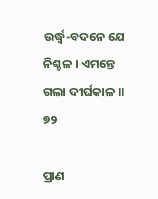ଉର୍ଦ୍ଧ୍ୱ-ବଦନେ ଯେ ନିଶ୍ଚଳ । ଏମନ୍ତେ ଗଲା ଦୀର୍ଘକାଳ ॥ ୭୨

ପ୍ରାଣ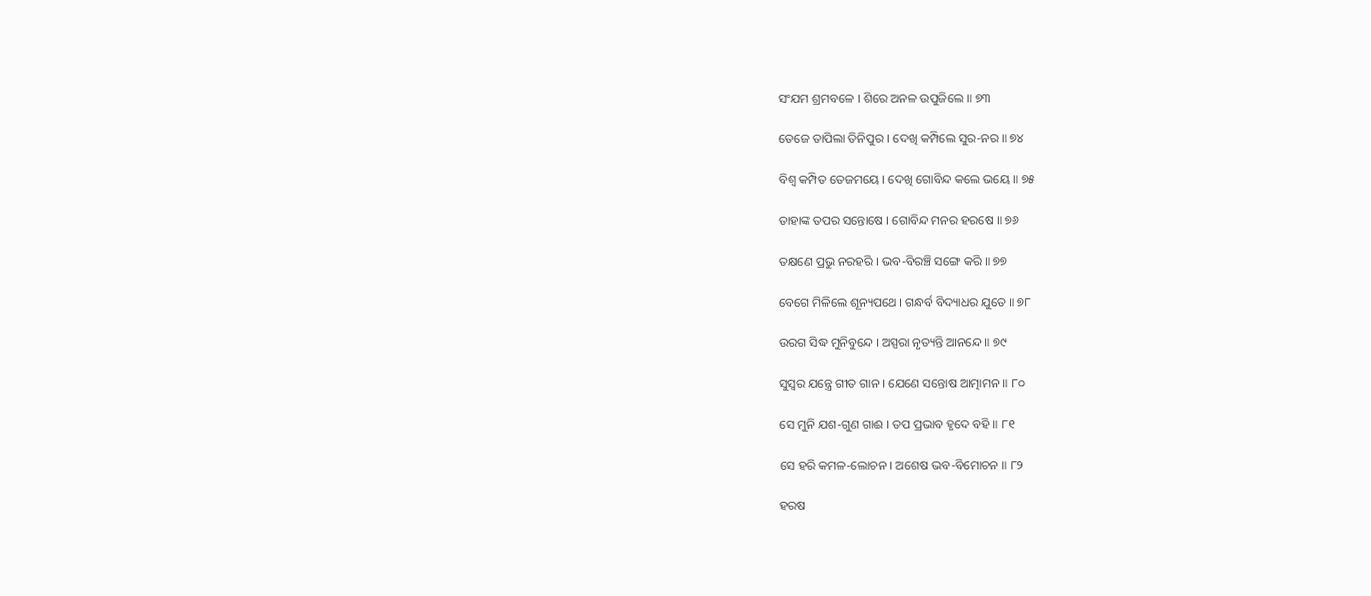ସଂଯମ ଶ୍ରମବଳେ । ଶିରେ ଅନଳ ଉପୁଜିଲେ ॥ ୭୩

ତେଜେ ତାପିଲା ତିନିପୁର । ଦେଖି କମ୍ପିଲେ ସୁର-ନର ॥ ୭୪

ବିଶ୍ୱ କମ୍ପିତ ତେଜମୟେ । ଦେଖି ଗୋବିନ୍ଦ କଲେ ଭୟେ ॥ ୭୫

ତାହାଙ୍କ ତପର ସନ୍ତୋଷେ । ଗୋବିନ୍ଦ ମନର ହରଷେ ॥ ୭୬

ତକ୍ଷଣେ ପ୍ରଭୁ ନରହରି । ଭବ-ବିରଞ୍ଚି ସଙ୍ଗେ କରି ॥ ୭୭

ବେଗେ ମିଳିଲେ ଶୂନ୍ୟପଥେ । ଗନ୍ଧର୍ବ ବିଦ୍ୟାଧର ଯୁତେ ॥ ୭୮

ଉରଗ ସିଦ୍ଧ ମୁନିବୁନ୍ଦେ । ଅସ୍ପରା ନୃତ୍ୟନ୍ତି ଆନନ୍ଦେ ॥ ୭୯

ସୁସ୍ୱର ଯନ୍ତ୍ରେ ଗୀତ ଗାନ । ଯେଣେ ସନ୍ତୋଷ ଆତ୍ମାମନ ॥ ୮୦

ସେ ମୁନି ଯଶ-ଗୁଣ ଗାଈ । ତପ ପ୍ରଭାବ ହୃଦେ ବହି ॥ ୮୧

ସେ ହରି କମଳ-ଲୋଚନ । ଅଶେଷ ଭବ-ବିମୋଚନ ॥ ୮୨

ହରଷ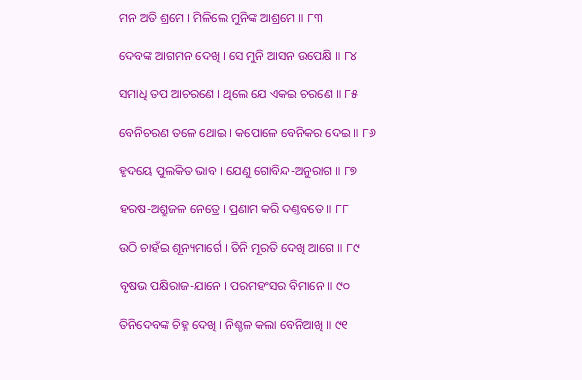ମନ ଅତି ଶ୍ରମେ । ମିଳିଲେ ମୁନିଙ୍କ ଆଶ୍ରମେ ॥ ୮୩

ଦେବଙ୍କ ଆଗମନ ଦେଖି । ସେ ମୁନି ଆସନ ଉପେକ୍ଷି ॥ ୮୪

ସମାଧି ତପ ଆଚରଣେ । ଥିଲେ ଯେ ଏକଇ ଚରଣେ ॥ ୮୫

ବେନିଚରଣ ତଳେ ଥୋଇ । କପୋଳେ ବେନିକର ଦେଇ ॥ ୮୬

ହୃଦୟେ ପୁଲକିତ ଭାବ । ଯେଣୁ ଗୋବିନ୍ଦ-ଅନୁରାଗ ॥ ୮୭

ହରଷ-ଅଶ୍ରୁଜଳ ନେତ୍ରେ । ପ୍ରଣାମ କରି ଦଣ୍ତବତେ ॥ ୮୮

ଉଠି ଚାହଁଇ ଶୂନ୍ୟମାର୍ଗେ । ତିନି ମୂରତି ଦେଖି ଆଗେ ॥ ୮୯

ବୃଷଭ ପକ୍ଷିରାଜ-ଯାନେ । ପରମହଂସର ବିମାନେ ॥ ୯୦

ତିନିଦେବଙ୍କ ଚିହ୍ନ ଦେଖି । ନିଶ୍ଚଳ କଲା ବେନିଆଖି ॥ ୯୧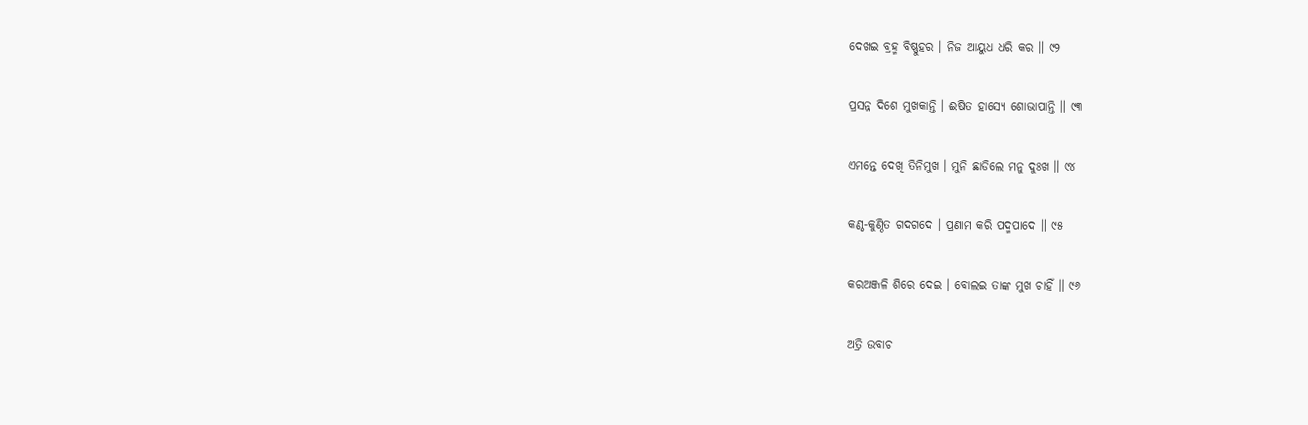ଦେଖଇ ବ୍ରହ୍ମ ବିଷ୍ଣୁହର । ନିଜ ଆୟୁଧ ଧରି କର ॥ ୯୨

ପ୍ରସନ୍ନ ଦିଶେ ମୁଖକାନ୍ତି । ଈଷିତ ହାସ୍ୟେ ଶୋଭାପାନ୍ତି ॥ ୯୩

ଏମନ୍ତେ ଦେଖି ତିନିମୁଖ । ମୁନି ଛାଡିଲେ ମନୁ ଦୁଃଖ ॥ ୯୪

କଣ୍ଠ-କୁଣ୍ଠିତ ଗଦଗଦେ । ପ୍ରଣାମ କରି ପଦ୍ମପାଦେ ॥ ୯୫

କରଅଞ୍ଜଳି ଶିରେ ଦେଇ । ବୋଲଇ ତାଙ୍କ ମୁଖ ଚାହିଁ ॥ ୯୬

ଅତ୍ରି ଉବାଚ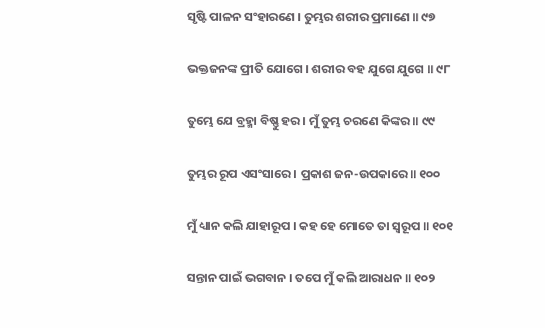ସୃଷ୍ଟି ପାଳନ ସଂହାରଣେ । ତୁମ୍ଭର ଶରୀର ପ୍ରମାଣେ ॥ ୯୭

ଭକ୍ତଜନଙ୍କ ପ୍ରୀତି ଯୋଗେ । ଶରୀର ବହ ଯୁଗେ ଯୁଗେ ॥ ୯୮

ତୁମ୍ଭେ ଯେ ବ୍ରହ୍ମା ବିଷ୍ଣୁ ହର । ମୁଁ ତୁମ୍ଭ ଚରଣେ କିଙ୍କର ॥ ୯୯

ତୁମ୍ଭର ରୂପ ଏସଂସାରେ । ପ୍ରକାଶ ଜନ-ଉପକାରେ ॥ ୧୦୦

ମୁଁ ଧ୍ୟାନ କଲି ଯାହାରୂପ । କହ ହେ ମୋତେ ତା ସ୍ୱରୂପ ॥ ୧୦୧

ସନ୍ତାନ ପାଇଁ ଭଗବାନ । ତପେ ମୁଁ କଲି ଆରାଧନ ॥ ୧୦୨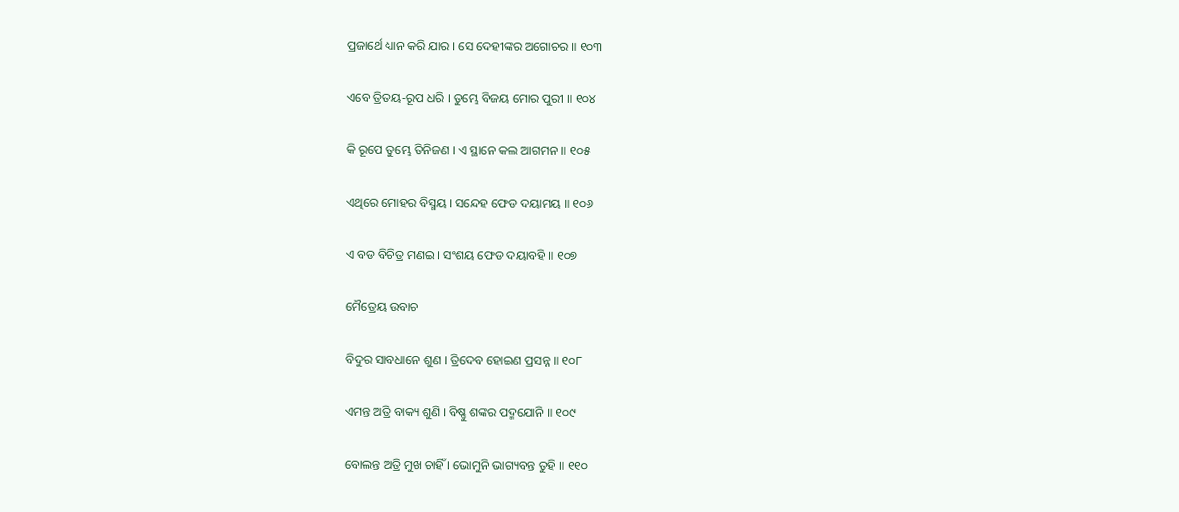ପ୍ରଜାର୍ଥେ ଧ୍ୟାନ କରି ଯାର । ସେ ଦେହୀଙ୍କର ଅଗୋଚର ॥ ୧୦୩

ଏବେ ତ୍ରିତୟ-ରୂପ ଧରି । ତୁମ୍ଭେ ବିଜୟ ମୋର ପୁରୀ ॥ ୧୦୪

କି ରୂପେ ତୁମ୍ଭେ ତିନିଜଣ । ଏ ସ୍ଥାନେ କଲ ଆଗମନ ॥ ୧୦୫

ଏଥିରେ ମୋହର ବିସ୍ମୟ । ସନ୍ଦେହ ଫେଡ ଦୟାମୟ ॥ ୧୦୬

ଏ ବଡ ବିଚିତ୍ର ମଣଇ । ସଂଶୟ ଫେଡ ଦୟାବହି ॥ ୧୦୭

ମୈତ୍ରେୟ ଉବାଚ

ବିଦୁର ସାବଧାନେ ଶୁଣ । ତ୍ରିଦେବ ହୋଇଣ ପ୍ରସନ୍ନ ॥ ୧୦୮

ଏମନ୍ତ ଅତ୍ରି ବାକ୍ୟ ଶୁଣି । ବିଷ୍ଣୁ ଶଙ୍କର ପଦ୍ମଯୋନି ॥ ୧୦୯

ବୋଲନ୍ତ ଅତ୍ରି ମୁଖ ଚାହିଁ । ଭୋମୁନି ଭାଗ୍ୟବନ୍ତ ତୁହି ॥ ୧୧୦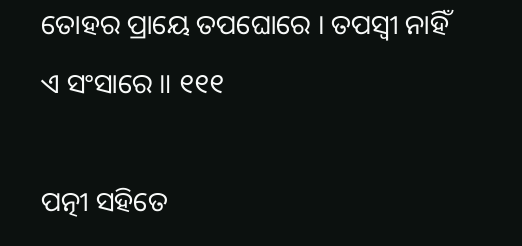ତୋହର ପ୍ରାୟେ ତପଘୋରେ । ତପସ୍ୱୀ ନାହିଁ ଏ ସଂସାରେ ॥ ୧୧୧

ପତ୍ନୀ ସହିତେ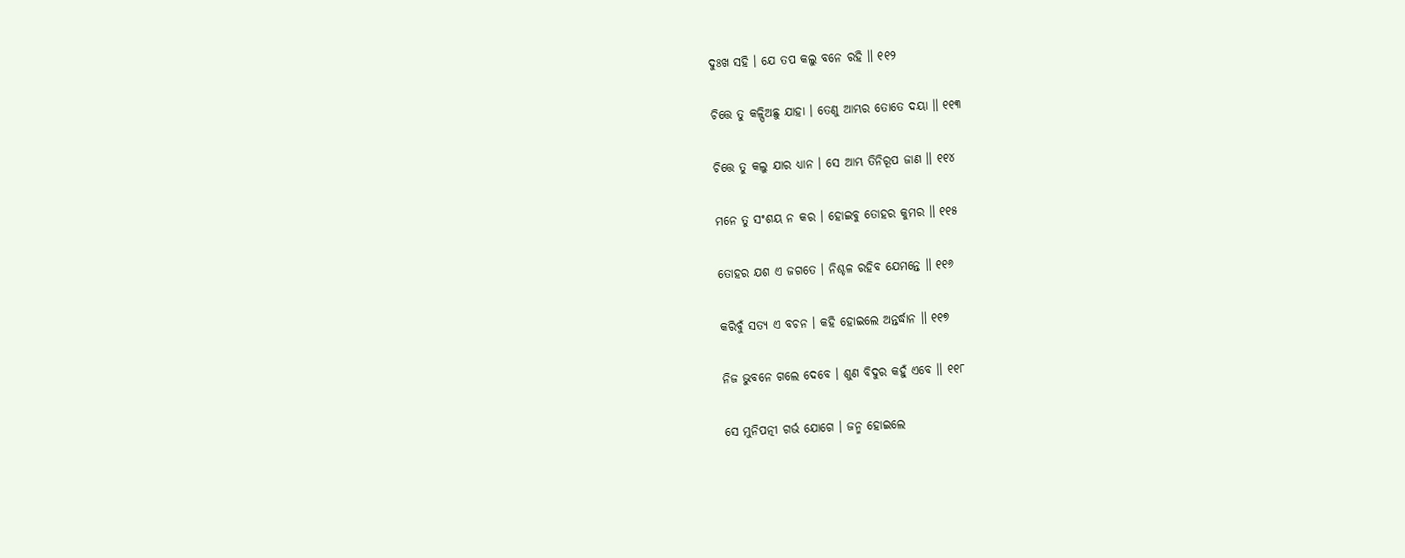ଦୁଃଖ ସହି । ଯେ ତପ କଲୁ ବନେ ରହି ॥ ୧୧୨

ଚିତ୍ତେ ତୁ କଳ୍ପିଅଛୁ ଯାହା । ତେଣୁ ଆମ୍ଭର ତୋତେ ଦୟା ॥ ୧୧୩

ଚିତ୍ତେ ତୁ କଲୁ ଯାର ଧ୍ୟାନ । ସେ ଆମ୍ଭ ତିନିରୂପ ଜାଣ ॥ ୧୧୪

ମନେ ତୁ ସଂଶୟ ନ କର । ହୋଇବୁ ତୋହର କୁମର ॥ ୧୧୫

ତୋହର ଯଶ ଏ ଜଗତେ । ନିଶ୍ଚଳ ରହିବ ଯେମନ୍ତେ ॥ ୧୧୬

କରିବୁଁ ସତ୍ୟ ଏ ବଚନ । କହି ହୋଇଲେ ଅନ୍ତର୍ଦ୍ଧାନ ॥ ୧୧୭

ନିଜ ଭୁବନେ ଗଲେ ଦେବେ । ଶୁଣ ବିଦୁର କହୁଁ ଏବେ ॥ ୧୧୮

ସେ ମୁନିପତ୍ନୀ ଗର୍ଭ ଯୋଗେ । ଜନ୍ମ ହୋଇଲେ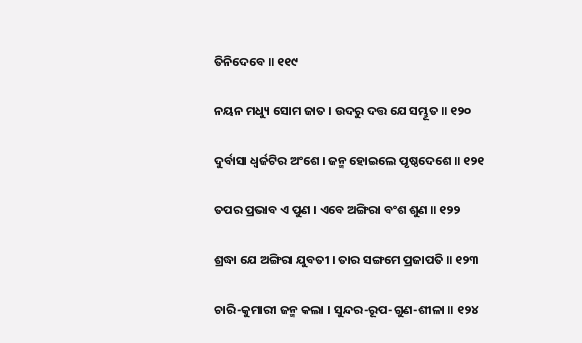ତିନିଦେବେ ॥ ୧୧୯

ନୟନ ମଧ୍ୟୁ ସୋମ ଜାତ । ଉଦରୁ ଦତ୍ତ ଯେ ସମ୍ଭୂତ ॥ ୧୨୦

ଦୁର୍ବାସା ଧ୍ୱର୍ଜଟିର ଅଂଶେ । ଜନ୍ମ ହୋଇଲେ ପୃଷ୍ଠଦେଶେ ॥ ୧୨୧

ତପର ପ୍ରଭାବ ଏ ପୁଣ । ଏବେ ଅଙ୍ଗିରା ବଂଶ ଶୁଣ ॥ ୧୨୨

ଶ୍ରଦ୍ଧା ଯେ ଅଙ୍ଗିରା ଯୁବତୀ । ତାର ସଙ୍ଗମେ ପ୍ରଜାପତି ॥ ୧୨୩

ଚାରି-କୁମାରୀ ଜନ୍ମ କଲା । ସୁନ୍ଦର-ରୂପ-ଗୁଣ-ଶୀଳା ॥ ୧୨୪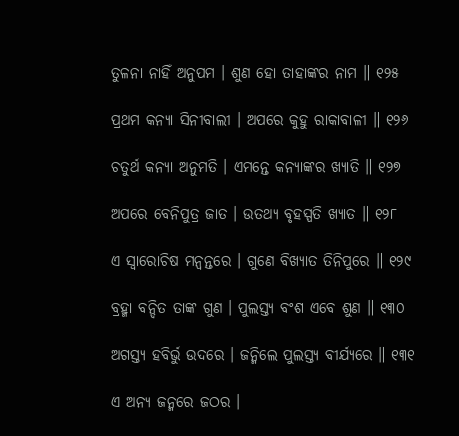ତୁଳନା ନାହିଁ ଅନୁପମ । ଶୁଣ ହୋ ତାହାଙ୍କର ନାମ ॥ ୧୨୫

ପ୍ରଥମ କନ୍ୟା ସିନୀବାଲୀ । ଅପରେ କୁହୁ ରାକାବାଳୀ ॥ ୧୨୬

ଚତୁର୍ଥ କନ୍ୟା ଅନୁମତି । ଏମନ୍ତେ କନ୍ୟାଙ୍କର ଖ୍ୟାତି ॥ ୧୨୭

ଅପରେ ବେନିପୁତ୍ର ଜାତ । ଉତଥ୍ୟ ବୃହସ୍ପତି ଖ୍ୟାତ ॥ ୧୨୮

ଏ ସ୍ୱାରୋଚିଷ ମନ୍ୱନ୍ତରେ । ଗୁଣେ ବିଖ୍ୟାତ ତିନିପୁରେ ॥ ୧୨୯

ବ୍ରହ୍ମା ବନ୍ଦିତ ତାଙ୍କ ଗୁଣ । ପୁଲସ୍ତ୍ୟ ବଂଶ ଏବେ ଶୁଣ ॥ ୧୩୦

ଅଗସ୍ତ୍ୟ ହବିର୍ଭୁ ଉଦରେ । ଜନ୍ମିଲେ ପୁଲସ୍ତ୍ୟ ବୀର୍ଯ୍ୟରେ ॥ ୧୩୧

ଏ ଅନ୍ୟ ଜନ୍ମରେ ଜଠର ।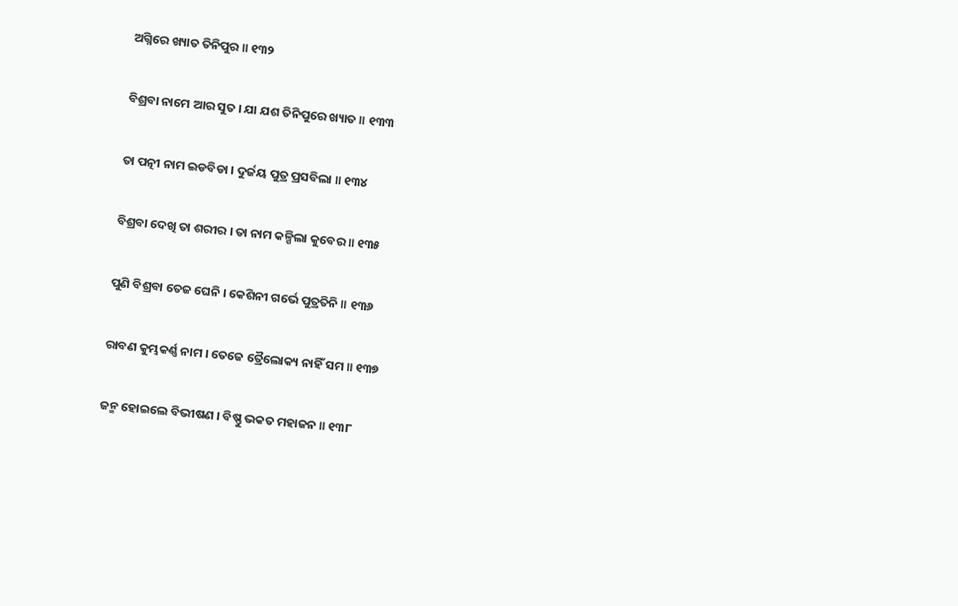ଅଗ୍ନିରେ ଖ୍ୟାତ ତିନିପୁର ॥ ୧୩୨

ବିଶ୍ରବା ନାମେ ଆର ସୁତ । ଯା ଯଶ ତିନିପୁରେ ଖ୍ୟାତ ॥ ୧୩୩

ତା ପତ୍ନୀ ନାମ ଇଡବିଡା । ଦୁର୍ଜୟ ପୁତ୍ର ପ୍ରସବିଲା ॥ ୧୩୪

ବିଶ୍ରବା ଦେଖି ତା ଶରୀର । ତା ନାମ କଳ୍ପିଲା କୁବେର ॥ ୧୩୫

ପୁଣି ବିଶ୍ରବା ତେଜ ଘେନି । କେଶିନୀ ଗର୍ଭେ ପୁତ୍ରତିନି ॥ ୧୩୬

ରାବଣ କୁମ୍ଭକର୍ଣ୍ଣ ନାମ । ତେଜେ ତ୍ରୈଲୋକ୍ୟ ନାହିଁ ସମ ॥ ୧୩୭

ଜନ୍ମ ହୋଇଲେ ବିଭୀଷଣ । ବିଷ୍ଣୁ ଭକତ ମହାଜନ ॥ ୧୩୮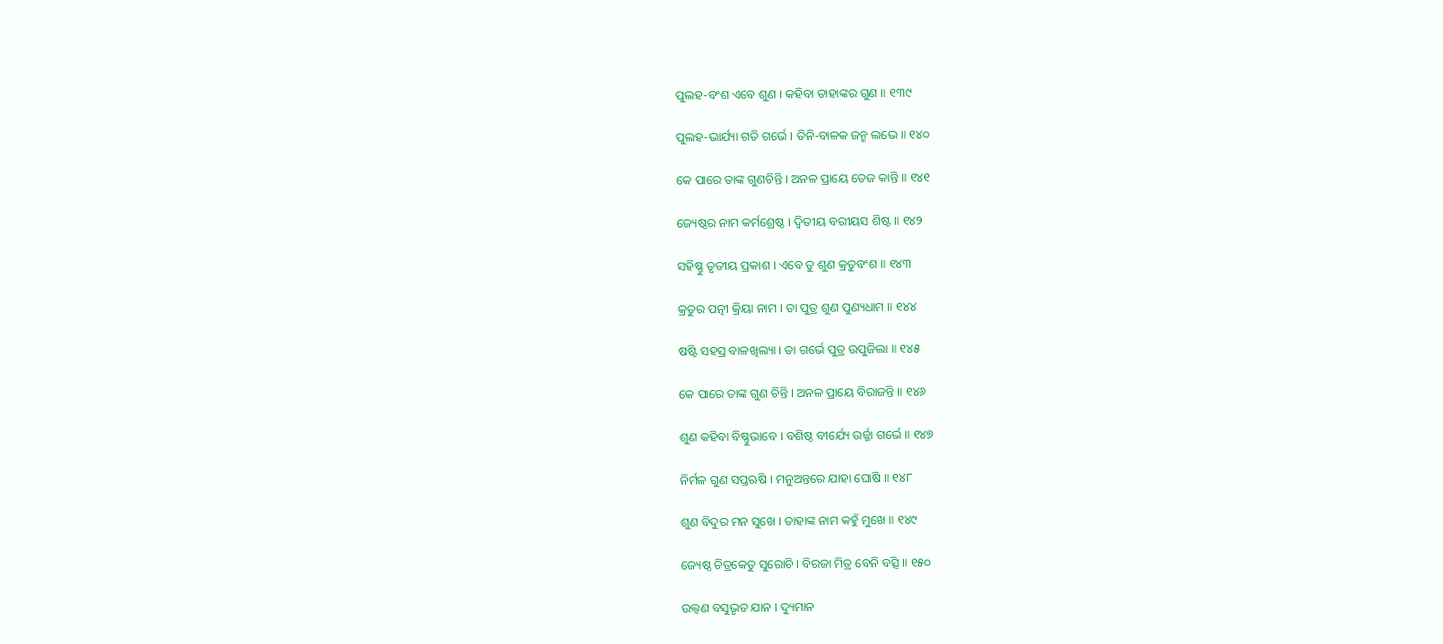ପୁଲହ-ବଂଶ ଏବେ ଶୁଣ । କହିବା ତାହାଙ୍କର ଗୁଣ ॥ ୧୩୯

ପୁଲହ-ଭାର୍ଯ୍ୟା ଗତି ଗର୍ଭେ । ତିନି-ବାଳକ ଜନ୍ମ ଲଭେ ॥ ୧୪୦

କେ ପାରେ ତାଙ୍କ ଗୁଣଚିନ୍ତି । ଅନଳ ପ୍ରାୟେ ତେଜ କାନ୍ତି ॥ ୧୪୧

ଜ୍ୟେଷ୍ଠର ନାମ କର୍ମଶ୍ରେଷ୍ଠ । ଦ୍ୱିତୀୟ ବରୀୟସ ଶିଷ୍ଟ ॥ ୧୪୨

ସହିଷ୍ଣୁ ତୃତୀୟ ପ୍ରକାଶ । ଏବେ ତୁ ଶୁଣ କ୍ରତୁବଂଶ ॥ ୧୪୩

କ୍ରତୁର ପତ୍ନୀ କ୍ରିୟା ନାମ । ତା ପୁତ୍ର ଶୁଣ ପୁଣ୍ୟଧାମ ॥ ୧୪୪

ଷଷ୍ଟି ସହସ୍ର ବାଳଖିଲ୍ୟା । ତା ଗର୍ଭେ ପୁତ୍ର ଉପୁଜିଲା ॥ ୧୪୫

କେ ପାରେ ତାଙ୍କ ଗୁଣ ଚିନ୍ତି । ଅନଳ ପ୍ରାୟେ ବିରାଜନ୍ତି ॥ ୧୪୬

ଶୁଣ କହିବା ବିଷ୍ଣୁଭାବେ । ବଶିଷ୍ଠ ବୀର୍ଯ୍ୟେ ଉର୍ଜ୍ଜା ଗର୍ଭେ ॥ ୧୪୭

ନିର୍ମଳ ଗୁଣ ସପ୍ତଋଷି । ମନୁଅନ୍ତରେ ଯାହା ଘୋଷି ॥ ୧୪୮

ଶୁଣ ବିଦୁର ମନ ସୁଖେ । ତାହାଙ୍କ ନାମ କହୁଁ ମୁଖେ ॥ ୧୪୯

ଜ୍ୟେଷ୍ଠ ଚିତ୍ରକେତୁ ସୁରୋଚି । ବିରଜା ମିତ୍ର ବେନି ବତ୍ସି ॥ ୧୫୦

ଉଲ୍ୱଣ ବସୁଭୃତ ଯାନ । ଦ୍ୟୁମାନ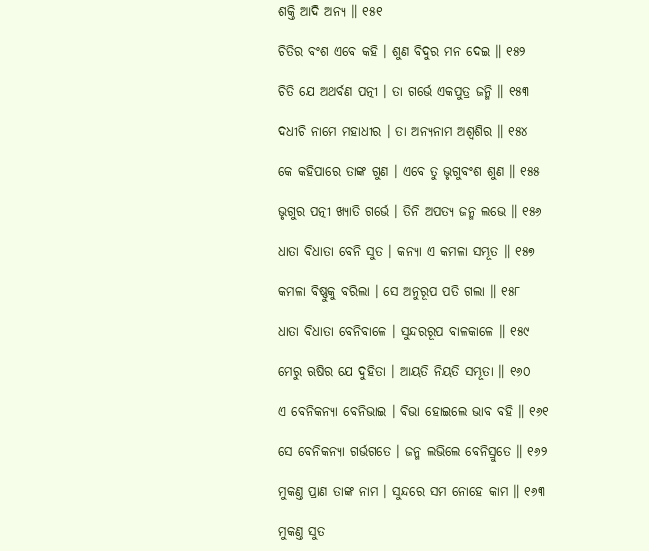ଶକ୍ତି ଆଦି ଅନ୍ୟ ॥ ୧୫୧

ଚିତିର ବଂଶ ଏବେ କହି । ଶୁଣ ବିଦୁର ମନ ଦେଇ ॥ ୧୫୨

ଚିତି ଯେ ଅଥର୍ବଣ ପତ୍ନୀ । ତା ଗର୍ଭେ ଏକପୁତ୍ର ଜନ୍ମି ॥ ୧୫୩

ଦଧୀଚି ନାମେ ମହାଧୀର । ତା ଅନ୍ୟନାମ ଅଶ୍ୱଶିର ॥ ୧୫୪

କେ କହିପାରେ ତାଙ୍କ ଗୁଣ । ଏବେ ତୁ ଭୃଗୁବଂଶ ଶୁଣ ॥ ୧୫୫

ଭୃଗୁର ପତ୍ନୀ ଖ୍ୟାତି ଗର୍ଭେ । ତିନି ଅପତ୍ୟ ଜନ୍ମ ଲଭେ ॥ ୧୫୬

ଧାତା ବିଧାତା ବେନି ସୁତ । କନ୍ୟା ଏ କମଳା ସମ୍ଭୂତ ॥ ୧୫୭

କମଳା ବିଷ୍ଣୁକୁ ବରିଲା । ସେ ଅନୁରୂପ ପତି ଗଲା ॥ ୧୫୮

ଧାତା ବିଧାତା ବେନିବାଳେ । ସୁନ୍ଦରରୂପ ବାଳକାଳେ ॥ ୧୫୯

ମେରୁ ଋଷିର ଯେ ଦୁହିତା । ଆୟତି ନିୟତି ସମ୍ଭୂତା ॥ ୧୬୦

ଏ ବେନିକନ୍ୟା ବେନିଭାଇ । ବିଭା ହୋଇଲେ ଭାବ ବହି ॥ ୧୬୧

ସେ ବେନିକନ୍ୟା ଗର୍ଭଗତେ । ଜନ୍ମ ଲଭିଲେ ବେନିସ୍ରୁତେ ॥ ୧୬୨

ମୁକଣ୍ତ ପ୍ରାଣ ତାଙ୍କ ନାମ । ସୁନ୍ଦରେ ସମ ନୋହେ କାମ ॥ ୧୬୩

ମୁକଣ୍ତ ସୁତ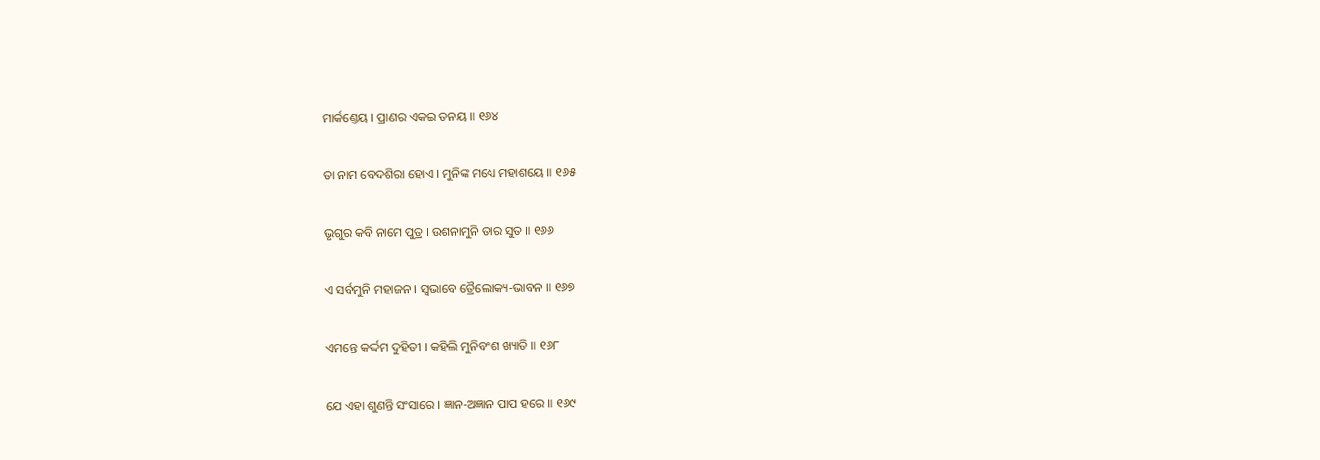ମାର୍କଣ୍ତେୟ । ପ୍ରାଣର ଏକଇ ତନୟ ॥ ୧୬୪

ତା ନାମ ବେଦଶିରା ହୋଏ । ମୁନିଙ୍କ ମଧ୍ୟେ ମହାଶୟେ ॥ ୧୬୫

ଭୃଗୁର କବି ନାମେ ପୁତ୍ର । ଉଶନାମୁନି ତାର ସୁତ ॥ ୧୬୬

ଏ ସର୍ବମୁନି ମହାଜନ । ସ୍ୱଭାବେ ତ୍ରୈଲୋକ୍ୟ-ଭାବନ ॥ ୧୬୭

ଏମନ୍ତେ କର୍ଦ୍ଦମ ଦୁହିତୀ । କହିଲି ମୁନିବଂଶ ଖ୍ୟାତି ॥ ୧୬୮

ଯେ ଏହା ଶୁଣନ୍ତି ସଂସାରେ । ଜ୍ଞାନ-ଅଜ୍ଞାନ ପାପ ହରେ ॥ ୧୬୯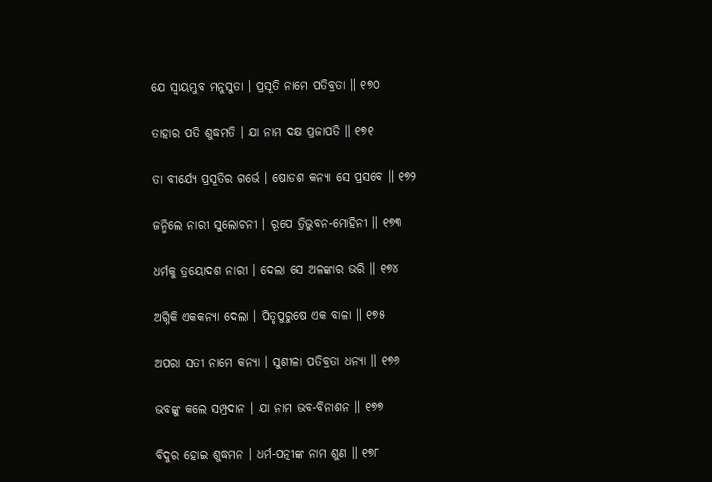ଯେ ସ୍ୱାୟମ୍ଭୁବ ମନୁସୁତା । ପ୍ରସୂତି ନାମେ ପତିବ୍ରତା ॥ ୧୭୦

ତାହାର ପତି ଶୁଦ୍ଧମତି । ଯା ନାମ ଦକ୍ଷ ପ୍ରଜାପତି ॥ ୧୭୧

ତା ବୀର୍ଯ୍ୟେ ପ୍ରସୂତିର ଗର୍ଭେ । ଷୋଡଶ କନ୍ୟା ସେ ପ୍ରସବେ ॥ ୧୭୨

ଜନ୍ମିଲେ ନାରୀ ସୁଲୋଚନୀ । ରୂପେ ତ୍ରିଭୁବନ-ମୋହିନୀ ॥ ୧୭୩

ଧର୍ମକୁ ତ୍ରୟୋଦଶ ନାରୀ । ଦେଲା ସେ ଅଳଙ୍କାର ଭରି ॥ ୧୭୪

ଅଗ୍ନିକି ଏକକନ୍ୟା ଦେଲା । ପିତୃପୁରୁଷେ ଏକ ବାଳା ॥ ୧୭୫

ଅପରା ସତୀ ନାମେ କନ୍ୟା । ସୁଶୀଳା ପତିବ୍ରତା ଧନ୍ୟା ॥ ୧୭୬

ଭବଙ୍କୁ କଲେ ସମ୍ପ୍ରଦାନ । ଯା ନାମ ଭବ-ବିନାଶନ ॥ ୧୭୭

ବିଦୁର ହୋଇ ଶୁଦ୍ଧମନ । ଧର୍ମ-ପତ୍ନୀଙ୍କ ନାମ ଶୁଣ ॥ ୧୭୮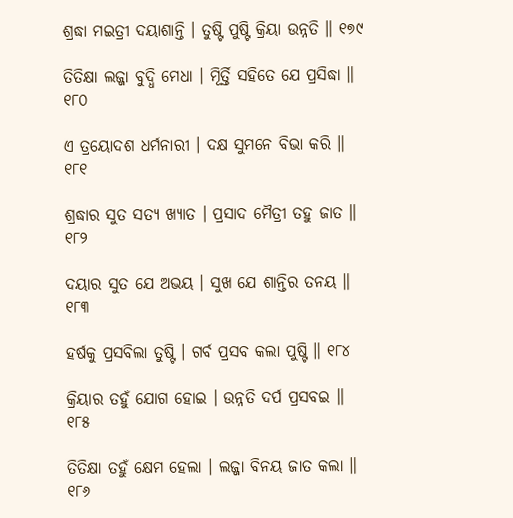ଶ୍ରଦ୍ଧା ମଇତ୍ରୀ ଦୟାଶାନ୍ତି । ତୁଷ୍ଟି ପୁଷ୍ଟି କ୍ରିୟା ଉନ୍ନତି ॥ ୧୭୯

ତିତିକ୍ଷା ଲଜ୍ଜା ବୁଦ୍ଧି ମେଧା । ମୂିର୍ତ୍ତି ସହିତେ ଯେ ପ୍ରସିଦ୍ଧା ॥ ୧୮୦

ଏ ତ୍ରୟୋଦଶ ଧର୍ମନାରୀ । ଦକ୍ଷ ସୁମନେ ବିଭା କରି ॥ ୧୮୧

ଶ୍ରଦ୍ଧାର ସୁତ ସତ୍ୟ ଖ୍ୟାତ । ପ୍ରସାଦ ମୈତ୍ରୀ ତହୁ ଜାତ ॥ ୧୮୨

ଦୟାର ସୁତ ଯେ ଅଭୟ । ସୁଖ ଯେ ଶାନ୍ତିର ତନୟ ॥ ୧୮୩

ହର୍ଷକୁ ପ୍ରସବିଲା ତୁଷ୍ଟି । ଗର୍ବ ପ୍ରସବ କଲା ପୁଷ୍ଟି ॥ ୧୮୪

କ୍ରିୟାର ତହୁଁ ଯୋଗ ହୋଇ । ଉନ୍ନତି ଦର୍ପ ପ୍ରସବଇ ॥ ୧୮୫

ତିତିକ୍ଷା ତହୁଁ କ୍ଷେମ ହେଲା । ଲଜ୍ଜା ବିନୟ ଜାତ କଲା ॥ ୧୮୬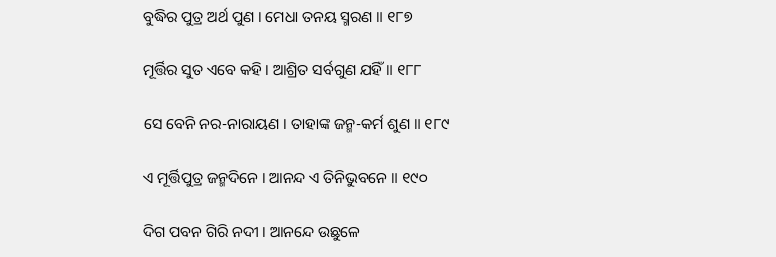ବୁଦ୍ଧିର ପୁତ୍ର ଅର୍ଥ ପୁଣ । ମେଧା ତନୟ ସ୍ମରଣ ॥ ୧୮୭

ମୂର୍ତ୍ତିର ସୁତ ଏବେ କହି । ଆଶ୍ରିତ ସର୍ବଗୁଣ ଯହିଁ ॥ ୧୮୮

ସେ ବେନି ନର-ନାରାୟଣ । ତାହାଙ୍କ ଜନ୍ମ-କର୍ମ ଶୁଣ ॥ ୧୮୯

ଏ ମୂର୍ତ୍ତିପୁତ୍ର ଜନ୍ମଦିନେ । ଆନନ୍ଦ ଏ ତିନିଭୁବନେ ॥ ୧୯୦

ଦିଗ ପବନ ଗିରି ନଦୀ । ଆନନ୍ଦେ ଉଛୁଳେ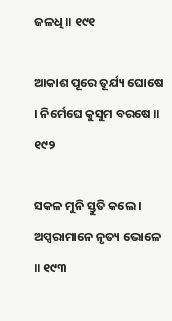ଜଳଧି ॥ ୧୯୧

ଆକାଶ ପୂରେ ତୂର୍ଯ୍ୟ ଘୋଷେ । ନିର୍ମେଘେ କୁସୁମ ବରଷେ ॥ ୧୯୨

ସକଳ ମୁନି ସ୍ତୁତି କଲେ । ଅପ୍ସରାମାନେ ନୃତ୍ୟ ଭୋଳେ ॥ ୧୯୩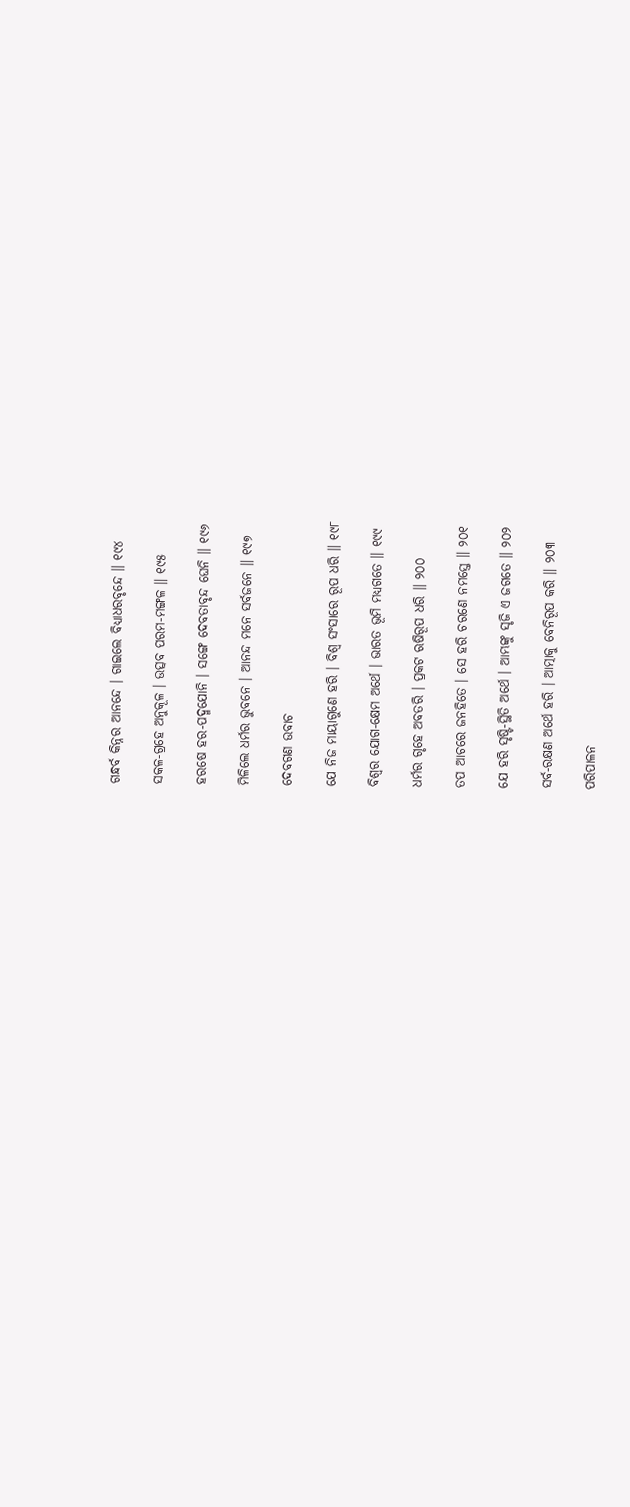ଗନ୍ଧର୍ବ କିନ୍ନର ଆନନ୍ଦେ । ଗାଇଲେ ବିଧ୍ୟାଧରବୃନ୍ଦେ ॥ ୧୯୪

ସକଳ-ଗ୍ରହେ ଅନୁକୂଳ । ଉତ୍ସବ ପରମ-ମଙ୍ଗଳ ॥ ୧୯୫

ହରଷେ ହର-ପଦ୍ମଯୋନି । ସଙ୍ଗେ ଦେବତାବୃନ୍ଦ ଘେନି ॥ ୧୯୬

ମିଳିଲେ ଧର୍ମର ଭୁବନେ । ଆନନ୍ଦ ମନେ ସର୍ବଜନେ ॥ ୧୯୭

ଦେବଗଣ ଉବାଚ

ଯେ ନିଜ ମାୟାଗୁଣେ ହରି । ବିଶ୍ୱ ସଂସାରେ ରୂପ ଧରି ॥ ୧୯୮

ବିଶ୍ୱର ଯୋଗ-କ୍ଷେମ ଅର୍ଥେ । ଭାରତ ଭୂମି ମଧ୍ୟଗତେ ॥ ୧୯୯

ଧର୍ମର ଗୃହେ ଅବତରି । ପ୍ରକଟ ଋଷିରୂପ ଧରି ॥ ୨୦୦

ତପ ଆଚରେ ଜନହିତେ । ସେ ହରି ଚରଣେ ନମସ୍ତେ ॥ ୨୦୧

ଯେ ହରି ସୃଷ୍ଟି-ସ୍ଥିତି ଅର୍ଥେ । ଆମ୍ଭଙ୍କୁ ସୃଜି ଏ ଜଗତେ ॥ ୨୦୨

ସର୍ବ-ରକ୍ଷଣ ଅର୍ଥେ ହରି । ଆତ୍ମାକୁ ବେନିରୂପ କରି ॥ ୨୦୩

ପରିପାଳନ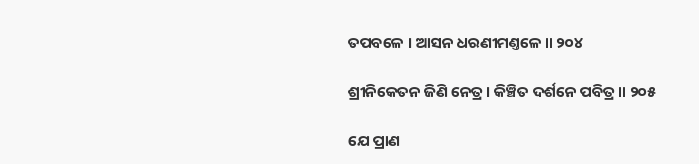ତପବଳେ । ଆସନ ଧରଣୀମଣ୍ତଳେ ॥ ୨୦୪

ଶ୍ରୀନିକେତନ ଜିଣି ନେତ୍ର । କିଞ୍ଚିତ ଦର୍ଶନେ ପବିତ୍ର ॥ ୨୦୫

ଯେ ପ୍ରାଣ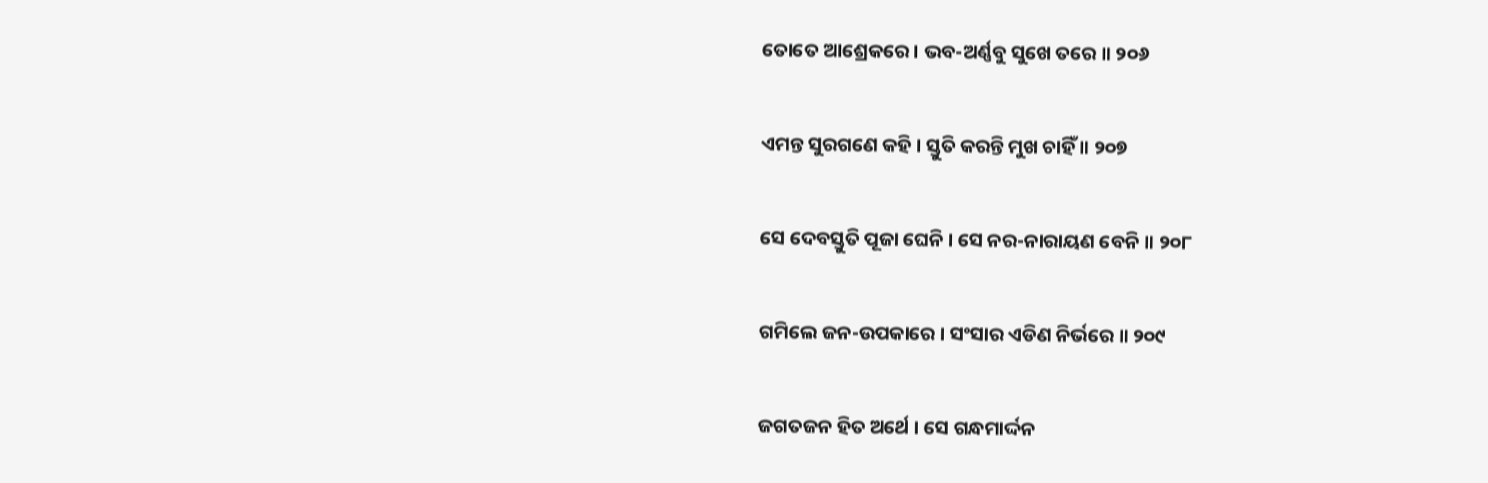ତୋତେ ଆଶ୍ରେକରେ । ଭବ-ଅର୍ଣ୍ଣବୁ ସୁଖେ ତରେ ॥ ୨୦୬

ଏମନ୍ତ ସୁରଗଣେ କହି । ସ୍ତୁତି କରନ୍ତି ମୁଖ ଚାହିଁ ॥ ୨୦୭

ସେ ଦେବସ୍ତୁତି ପୂଜା ଘେନି । ସେ ନର-ନାରାୟଣ ବେନି ॥ ୨୦୮

ଗମିଲେ ଜନ-ଉପକାରେ । ସଂସାର ଏଡିଣ ନିର୍ଭରେ ॥ ୨୦୯

ଜଗତଜନ ହିତ ଅର୍ଥେ । ସେ ଗନ୍ଧମାର୍ଦ୍ଦନ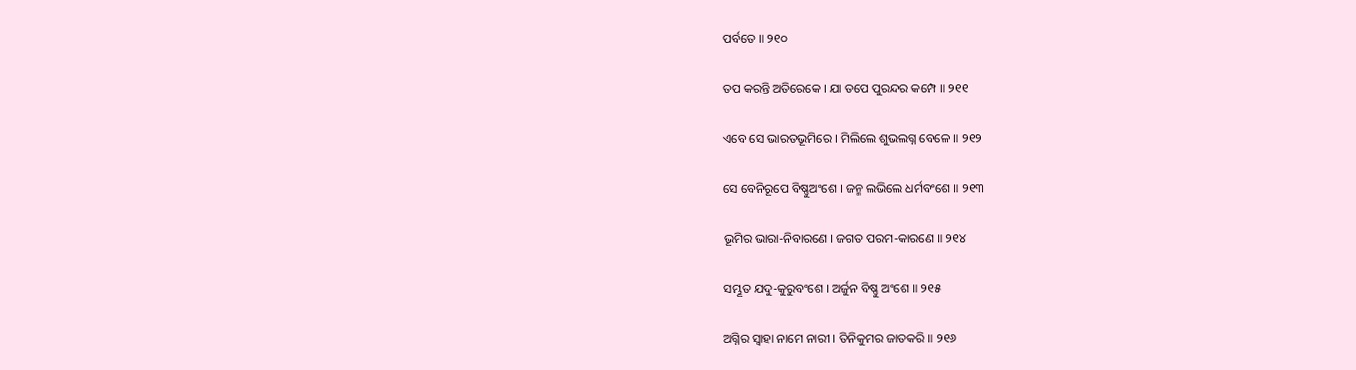ପର୍ବତେ ॥ ୨୧୦

ତପ କରନ୍ତି ଅତିରେକେ । ଯା ତପେ ପୁରନ୍ଦର କମ୍ପେ ॥ ୨୧୧

ଏବେ ସେ ଭାରତଭୂମିରେ । ମିଲିଲେ ଶୁଭଲଗ୍ନ ବେଳେ ॥ ୨୧୨

ସେ ବେନିରୂପେ ବିଷ୍ଣୁଅଂଶେ । ଜନ୍ମ ଲଭିଲେ ଧର୍ମବଂଶେ ॥ ୨୧୩

ଭୂମିର ଭାରା-ନିବାରଣେ । ଜଗତ ପରମ-କାରଣେ ॥ ୨୧୪

ସମ୍ଭୂତ ଯଦୁ-କୁରୁବଂଶେ । ଅର୍ଜୁନ ବିଷ୍ଣୁ ଅଂଶେ ॥ ୨୧୫

ଅଗ୍ନିର ସ୍ୱାହା ନାମେ ନାରୀ । ତିନିକୁମର ଜାତକରି ॥ ୨୧୬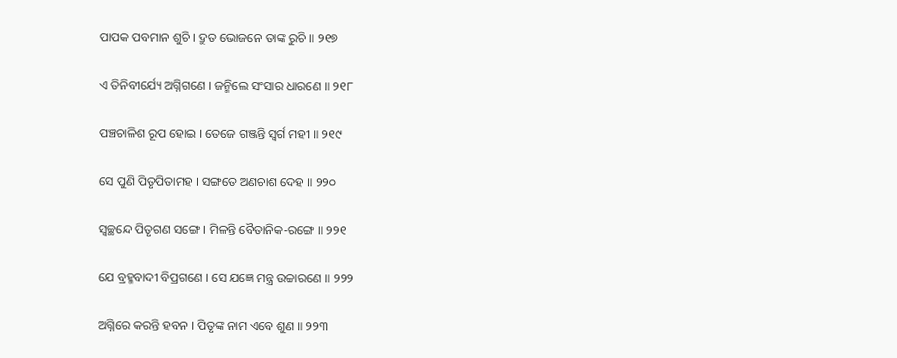ପାପକ ପବମାନ ଶୁଚି । ଦ୍ରୁତ ଭୋଜନେ ତାଙ୍କ ରୁଚି ॥ ୨୧୭

ଏ ତିନିବୀର୍ଯ୍ୟେ ଅଗ୍ନିଗଣେ । ଜନ୍ମିଲେ ସଂସାର ଧାରଣେ ॥ ୨୧୮

ପଞ୍ଚଚାଳିଶ ରୂପ ହୋଇ । ତେଜେ ଗଞ୍ଜନ୍ତି ସ୍ୱର୍ଗ ମହୀ ॥ ୨୧୯

ସେ ପୁଣି ପିତୃପିତାମହ । ସଙ୍ଗତେ ଅଣଚାଶ ଦେହ ॥ ୨୨୦

ସ୍ୱଚ୍ଛନ୍ଦେ ପିତୃଗଣ ସଙ୍ଗେ । ମିଳନ୍ତି ବୈତାନିକ-ରଙ୍ଗେ ॥ ୨୨୧

ଯେ ବ୍ରହ୍ମବାଦୀ ବିପ୍ରଗଣେ । ସେ ଯଜ୍ଞେ ମନ୍ତ୍ର ଉଚ୍ଚାରଣେ ॥ ୨୨୨

ଅଗ୍ନିରେ କରନ୍ତି ହବନ । ପିତୃଙ୍କ ନାମ ଏବେ ଶୁଣ ॥ ୨୨୩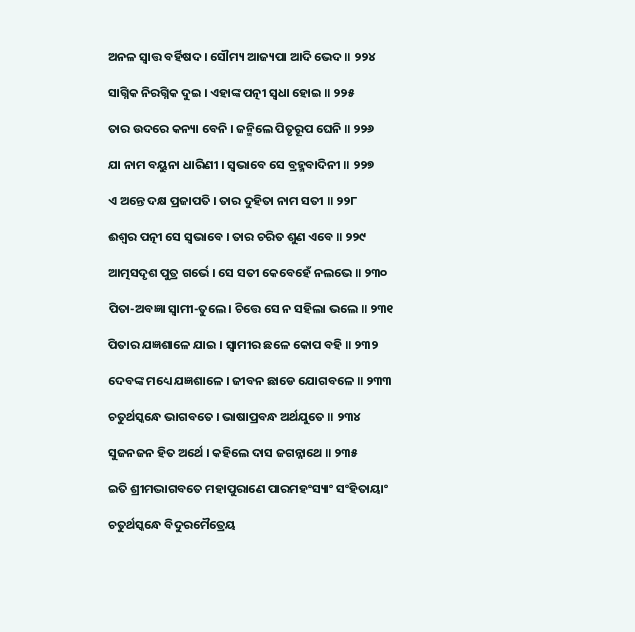ଅନଳ ସ୍ୱାତ୍ତ ବର୍ହିଷଦ । ସୌମ୍ୟ ଆଜ୍ୟପା ଆଦି ଭେଦ ॥ ୨୨୪

ସାଗ୍ନିକ ନିରଗ୍ନିକ ଦୁଇ । ଏହାଙ୍କ ପତ୍ନୀ ସ୍ୱଧା ହୋଇ ॥ ୨୨୫

ତାର ଉଦରେ କନ୍ୟା ବେନି । ଜନ୍ମିଲେ ପିତୃରୂପ ଘେନି ॥ ୨୨୬

ଯା ନାମ ବୟୁନା ଧାରିଣୀ । ସ୍ୱଭାବେ ସେ ବ୍ରହ୍ମବାଦିନୀ ॥ ୨୨୭

ଏ ଅନ୍ତେ ଦକ୍ଷ ପ୍ରଜାପତି । ତାର ଦୁହିତା ନାମ ସତୀ ॥ ୨୨୮

ଈଶ୍ୱର ପତ୍ନୀ ସେ ସ୍ୱଭାବେ । ତାର ଚରିତ ଶୁଣ ଏବେ ॥ ୨୨୯

ଆତ୍ମସଦୃଶ ପୁତ୍ର ଗର୍ଭେ । ସେ ସତୀ କେବେହେଁ ନଲଭେ ॥ ୨୩୦

ପିତା-ଅବଜ୍ଞା ସ୍ୱାମୀ-ତୁଲେ । ଚିତ୍ତେ ସେ ନ ସହିଲା ଭଲେ ॥ ୨୩୧

ପିତାର ଯଜ୍ଞଶାଳେ ଯାଇ । ସ୍ୱାମୀର ଛଳେ କୋପ ବହି ॥ ୨୩୨

ଦେବଙ୍କ ମଧ୍ୟେ ଯଜ୍ଞଶାଳେ । ଜୀବନ ଛାଡେ ଯୋଗବଳେ ॥ ୨୩୩

ଚତୁର୍ଥସ୍କନ୍ଧେ ଭାଗବତେ । ଭାଷାପ୍ରବନ୍ଧ ଅର୍ଥଯୁତେ ॥ ୨୩୪

ସୁଜନଜନ ହିତ ଅର୍ଥେ । କହିଲେ ଦାସ ଜଗନ୍ନାଥେ ॥ ୨୩୫

ଇତି ଶ୍ରୀମଦ୍ଭାଗବତେ ମହାପୁରାଣେ ପାରମହଂସ୍ୟାଂ ସଂହିତାୟାଂ

ଚତୁର୍ଥସ୍କନ୍ଧେ ବିଦୁରମୈତ୍ରେୟ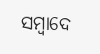ସମ୍ବାଦେ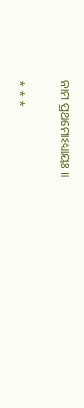ନାମ ପ୍ରଥମୋଽଧ୍ୟାୟଃ ॥

* * *